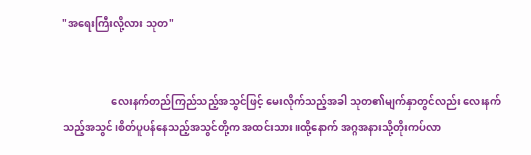"အရေးကြီးလို့လား သုတ"


                   လေးနက်တည်ကြည်သည့်အသွင်ဖြင့် မေးလိုက်သည့်အခါ သုတ၏မျက်နှာတွင်လည်း လေးနက်သည့်အသွင်၊စိတ်ပူပန်နေသည့်အသွင်တို့က အထင်းသား။ထို့နောက် အဂ္ဂအနားသို့တိုးကပ်လာ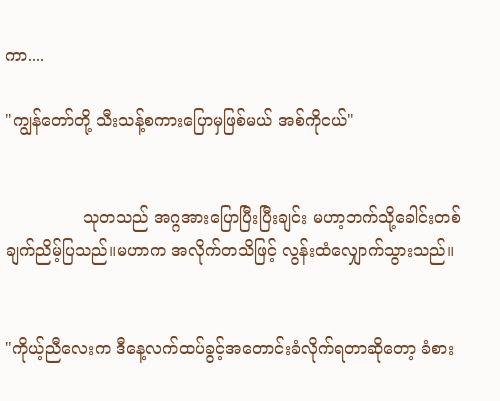ကာ....

"ကျွန်တော်တို့ သီးသန့်စကားပြောမှဖြစ်မယ် အစ်ကိုငယ်"


               သုတသည် အဂ္ဂအားပြောပြီးပြီးချင်း မဟာ့ဘက်သို့ခေါင်းတစ်ချက်ညိမ့်ပြသည်။မဟာက အလိုက်တသိဖြင့် လွန်းထံလျှောက်သွားသည်။


"ကိုယ့်ညီလေးက ဒီနေ့လက်ထပ်ခွင့်အတောင်းခံလိုက်ရတာဆိုတော့ ခံစား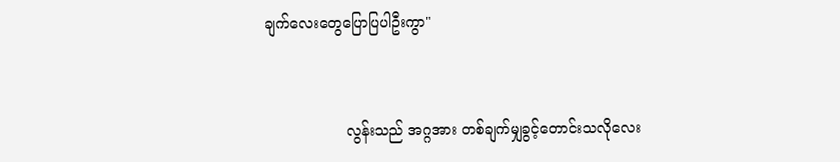ချက်လေးတွေပြောပြပါဦးကွာ"



                  လွန်းသည် အဂ္ဂအား တစ်ချက်မျှခွင့်တောင်းသလိုလေး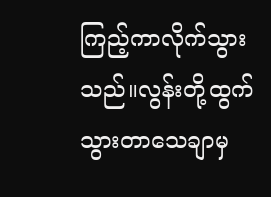ကြည့်ကာလိုက်သွားသည်။လွန်းတို့ထွက်သွားတာသေချာမှ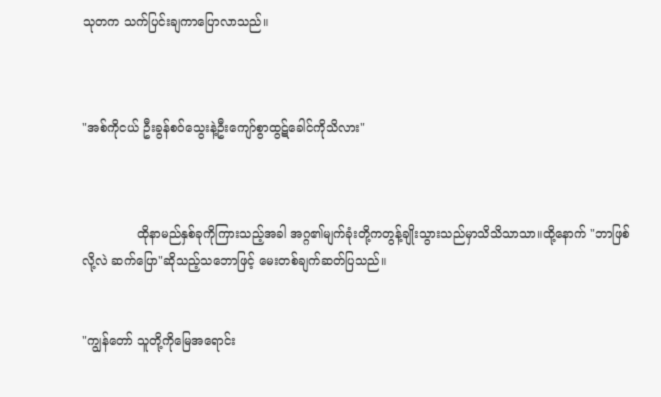သုတက သက်ပြင်းချကာပြောလာသည်။



"အစ်ကိုငယ် ဦးခွန်စဝ်သွေးနဲ့ဦးကျော်စွာထွဋ်ခေါင်ကိုသိလား"



              ထိုနာမည်နှစ်ခုကိုကြားသည့်အခါ အဂ္ဂ၏မျက်ခုံးတို့ကတွန့်ချိုးသွားသည်မှာသိသိသာသာ။ထို့နောက် "ဘာဖြစ်လို့လဲ ဆက်ပြော"ဆိုသည့်သဘောဖြင့် မေးတစ်ချက်ဆတ်ပြသည်။


"ကျွန်တော် သူတို့ကိုမြေအရောင်း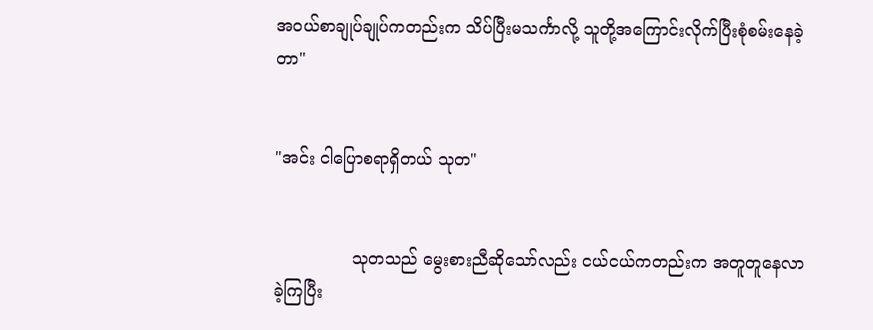အ၀ယ်စာချုပ်ချုပ်ကတည်းက သိပ်ပြီးမသင်္ကာလို့ သူတို့အကြောင်းလိုက်ပြီးစုံစမ်းနေခဲ့တာ"


"အင်း ငါပြောစရာရှိတယ် သုတ"


               သုတသည် မွေးစားညီဆိုသော်လည်း ငယ်ငယ်ကတည်းက အတူတူနေလာခဲ့ကြပြီး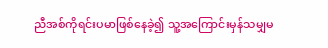ညီအစ်ကိုရင်းပမာဖြစ်နေခဲ့၍ သူ့အကြောင်းမှန်သမျှမ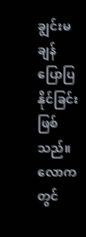ချွင်းမချန်ပြောပြနိုင်ခြင်းဖြစ်သည်။လောကတွင်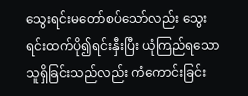သွေးရင်းမတော်စပ်သော်လည်း သွေးရင်းထက်ပို၍ရင်းနှီးပြီး ယုံကြည်ရသောသူရှိခြင်းသည်လည်း ကံကောင်းခြင်း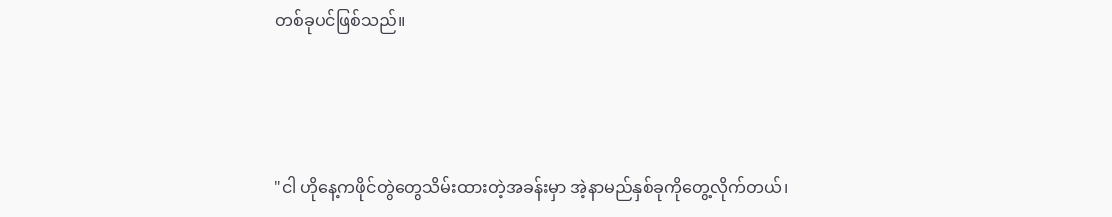တစ်ခုပင်ဖြစ်သည်။



"ငါ ဟိုနေ့ကဖိုင်တွဲတွေသိမ်းထားတဲ့အခန်းမှာ အဲ့နာမည်နှစ်ခုကိုတွေ့လိုက်တယ်၊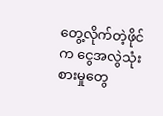တွေ့လိုက်တဲ့ဖိုင်က ငွေအလွဲသုံးစားမှုတွေ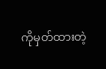ကိုမှတ်ထားတဲ့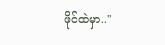ဖိုင်ထဲမှာ.."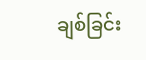ချစ်ခြင်း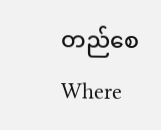တည်စေWhere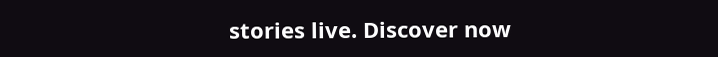stories live. Discover now